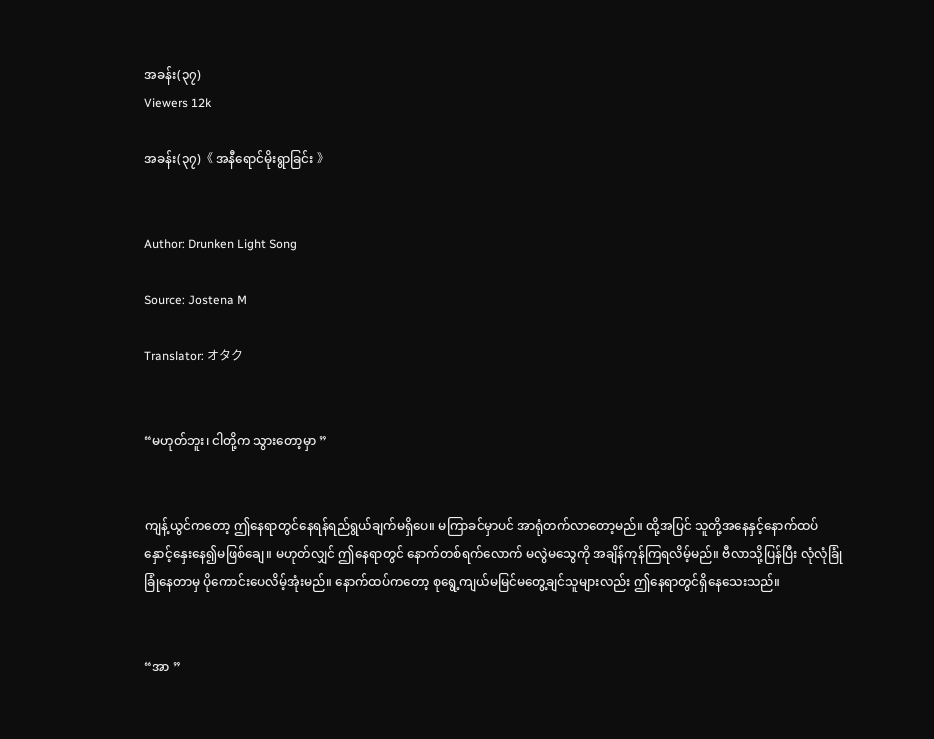အခန်း(၃၇)
Viewers 12k

အခန်း(၃၇)《 အနီရောင်မိုးရွာခြင်း 》


Author: Drunken Light Song

Source: Jostena M

Translator: オタク


“မဟုတ်ဘူး၊ ငါတို့က သွားတော့မှာ ”


ကျန့်ယွင်ကတော့ ဤနေရာတွင်နေရန်ရည်ရွယ်ချက်မရှိပေ။ မကြာခင်မှာပင် အာရုံတက်လာတော့မည်။ ထို့အပြင် သူတို့အနေနှင့်နောက်ထပ်နှောင့်နှေးနေ၍မဖြစ်ချေ။ မဟုတ်လျှင် ဤနေရာတွင် နောက်တစ်ရက်လောက် မလွဲမသွေကို အချိန်ကုန်ကြရလိမ့်မည်။ ဗီလာသို့ပြန်ပြီး လုံလုံခြုံခြုံနေတာမှ ပိုကောင်းပေလိမ့်အုံးမည်။ နောက်ထပ်ကတော့ စုရွေ့ကျယ်မမြင်‌မတွေ့ချင်သူများလည်း ဤနေရာတွင်ရှိနေသေးသည်။


“အာ ”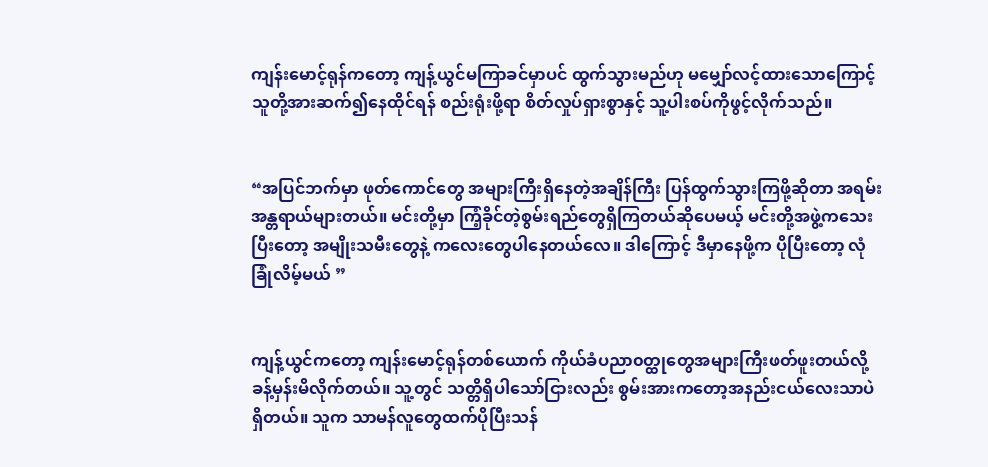ကျန်းမောင့်ရုန်ကတော့ ကျန့်ယွင်မကြာခင်မှာပင် ထွက်သွားမည်ဟု မမျှော်လင့်ထားသောကြောင့် သူတို့အားဆက်၍နေထိုင်ရန် စည်းရုံးဖို့ရာ စိတ်လှုပ်ရှားစွာနှင့် သူ့ပါးစပ်ကိုဖွင့်လိုက်သည်။


“အပြင်ဘက်မှာ ဖုတ်ကောင်တွေ အများကြီးရှိနေတဲ့အချိန်ကြီး ပြန်ထွက်သွားကြဖို့ဆိုတာ အရမ်းအန္တရာယ်များတယ်။ မင်းတို့မှာ ကြံ့ခိုင်တဲ့စွမ်းရည်တွေရှိကြတယ်ဆိုပေမယ့် မင်းတို့အဖွဲ့ကသေးပြီးတော့ အမျိုးသမီးတွေနဲ့ ကလေးတွေပါနေတယ်လေ။ ဒါကြောင့် ဒီမှာနေဖို့က ပိုပြီးတော့ လုံခြုံလိမ့်မယ် ”


ကျန့်ယွင်ကတော့ ကျန်းမောင့်ရုန်တစ်ယောက် ကိုယ်ခံပညာ၀တ္ထုတွေအများကြီးဖတ်ဖူးတယ်လို့ခန့်မှန်းမိလိုက်တယ်။ သူ့တွင် သတ္တိရှိပါသော်ငြားလည်း စွမ်းအားကတော့အနည်းငယ်လေးသာပဲရှိတယ်။ သူက သာမန်လူတွေထက်ပိုပြီးသန်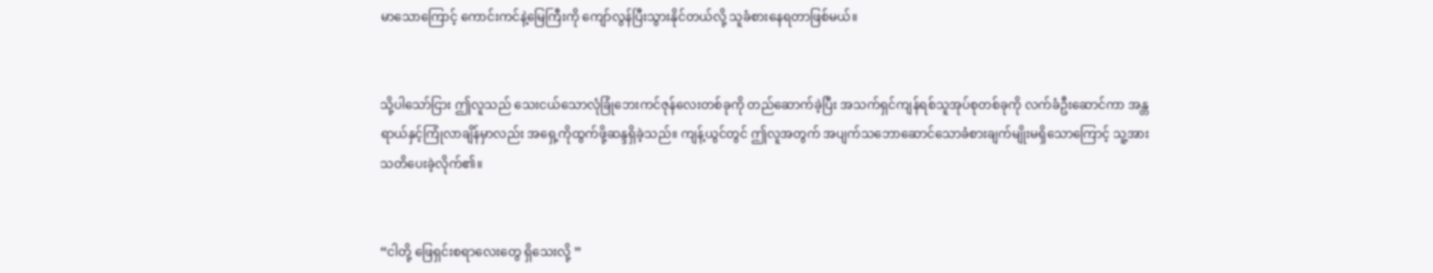မာသောကြောင့် ကောင်းကင်နဲ့မြေကြီးကို ကျော်လွန်ပြီးသွားနိုင်တယ်လို့ သူခံစားနေရတာဖြစ်မယ်။


သို့ပါသော်ငြား ဤလူသည် သေးငယ်သောလုံခြုံဘေးကင်ဇုန်လေးတစ်ခုကို တည်ဆောက်ခဲ့ပြီး အသက်ရှင်ကျန်ရစ်သူအုပ်စုတစ်ခုကို လက်ခံဦးဆောင်ကာ အန္တရာယ်နှင့်ကြုံလာချိန်မှာလည်း အရှေ့ကိုထွက်ဖို့ဆန္ဒရှိခဲ့သည်။ ကျန့်ယွင်တွင် ဤလူအတွက် အပျက်သဘောဆောင်သောခံစားချက်မျိုးမရှိသောကြောင့် သူ့အားသတိပေးခဲ့လိုက်၏။


“ငါတို့ ဖြေရှင်းစရာလေးတွေ ရှိသေးလို့ ”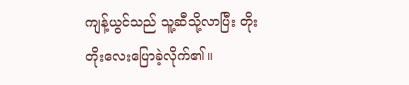ကျန့်ယွင်သည် သူ့ဆီသို့လာပြီး တိုးတိုးလေးပြောခဲ့လိုက်၏။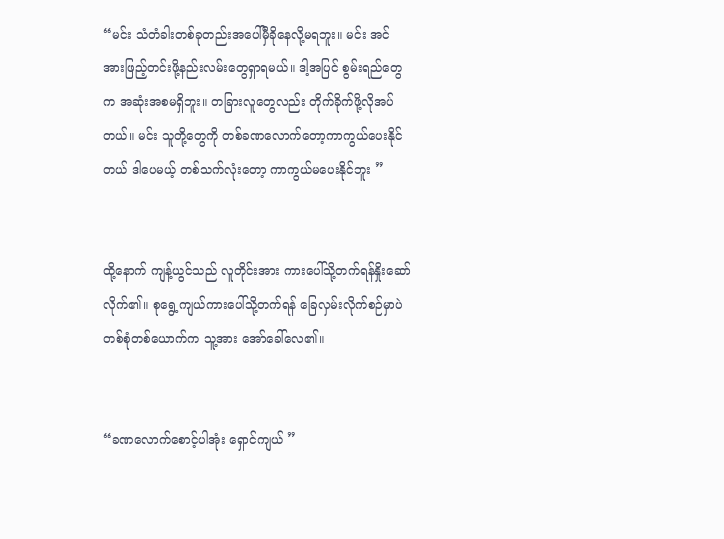“မင်း သံတံခါးတစ်ခုတည်းအပေါ်မှီခိုနေလို့မရဘူး။ မင်း အင်အားဖြည့်တင်းဖို့နည်းလမ်းတွေရှာရမယ်။ ဒါ့အပြင် စွမ်းရည်တွေက အဆုံးအစမရှိဘူး။ တခြားလူတွေလည်း တိုက်ခိုက်ဖို့လိုအပ်တယ်။ မင်း သူတို့တွေကို တစ်ခဏလောက်တော့ကာကွယ်ပေးနိုင်တယ် ဒါပေမယ့် တစ်သက်လုံးတော့ ကာကွယ်မပေးနိုင်ဘူး ”


ထို့နောက် ကျန့်ယွင်သည် လူတိုင်းအား ကားပေါ်သို့တက်ရန်‌နှိုးဆော်လိုက်၏။ စုရွေ့ကျယ်ကားပေါ်သို့တက်ရန် ခြေလှမ်းလိုက်စဉ်မှာပဲ တစ်စုံတစ်ယောက်က သူ့အား အော်ခေါ်လေ၏။


“ခဏလောက်စောင့်ပါအုံး ရှောင်ကျယ် ”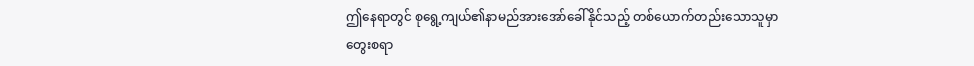ဤနေရာတွင် စုရွေ့ကျယ်၏နာမည်အားအော်ခေါ်နိုင်သည့် တစ်ယောက်တည်းသောသူမှာ တွေးစရာ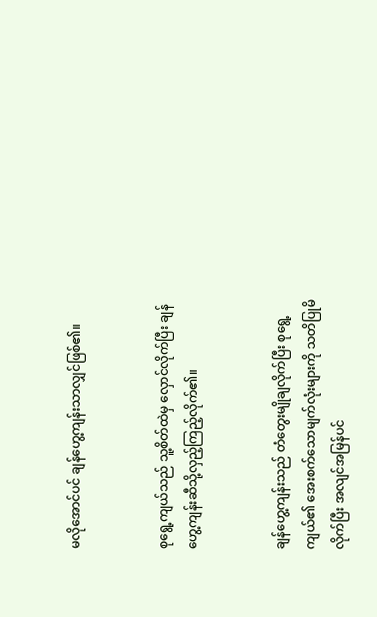မလိုအောင်ပင် ချန်ဟွေ့ကျန်းသာလျှင်ဖြစ်၏။


စုရွေ့ကျယ်သည် သူ့စိတ်ထဲမှ လှောင်လိုက်ပြီး ချန်ဟွေ့ကျန်းဆီသို့လှည့်ကြည့်လိုက်၏။


ချန်ဟွေ့ကျန်းသည် တံတွေးမျိုချလိုက်ပြီး စုရွေ့ကျယ်၏ အေးစက်သောမျက်လုံးများကို သတိပြုမိလိုက်ပြီး အလျင်အမြန်ပင်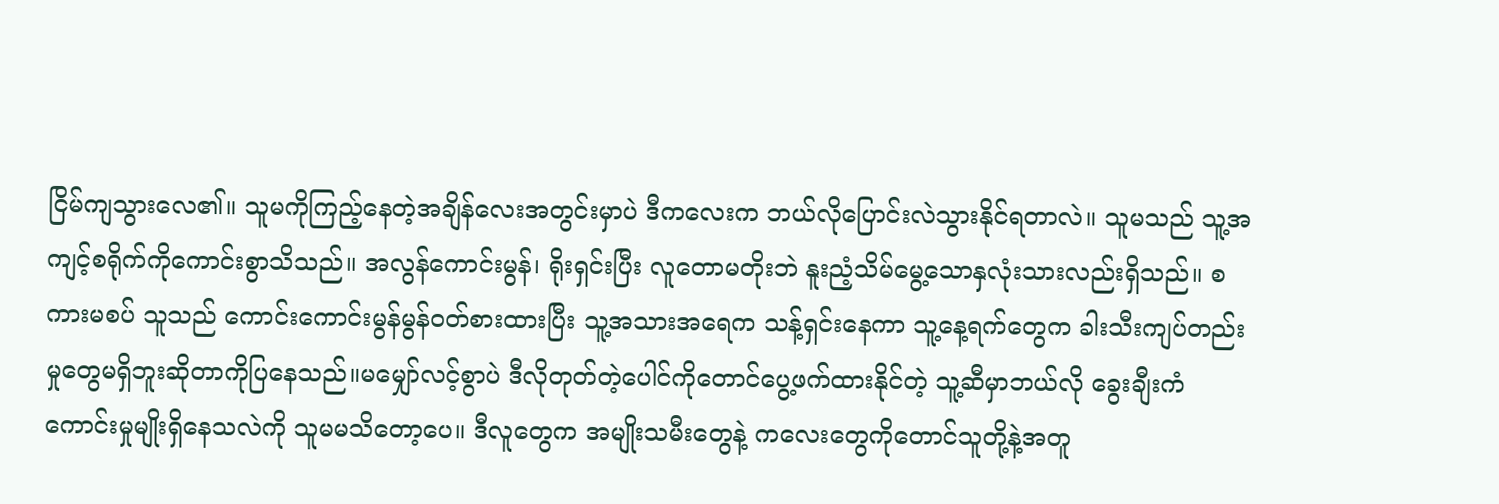ငြိမ်ကျသွားလေ၏။ သူမကိုကြည့်နေတဲ့အချိန်လေးအတွင်းမှာပဲ ဒီကလေးက ဘယ်လိုပြောင်းလဲသွားနိုင်ရတာလဲ။ သူမသည် သူ့အကျင့်စရိုက်ကိုကောင်းစွာသိသည်။ အလွန်ကောင်းမွန်၊ ရိုးရှင်းပြီး ‌လူတောမတိုးဘဲ နူးညံ့သိမ်မွေ့သောနှလုံးသားလည်းရှိသည်။ စကားမစပ် သူသည် ကောင်းကောင်းမွန်မွန်၀တ်စားထားပြီး သူ့အသားအရေက သန့်ရှင်းနေကာ သူ့နေ့ရက်တွေက ခါးသီးကျပ်တည်းမှုတွေမရှိဘူးဆိုတာကိုပြနေသည်။မမျှော်လင့်စွာပဲ ဒီလို‌တုတ်တဲ့ပေါင်ကိုတောင်ပွေ့ဖက်ထားနိုင်တဲ့ သူ့ဆီမှာဘယ်လို ခွေးချီးကံကောင်းမှုမျိုးရှိနေသလဲကို သူမမသိတော့ပေ။ ဒီလူတွေက အမျိုးသမီးတွေနဲ့ ကလေးတွေကိုတောင်သူတို့နဲ့အတူ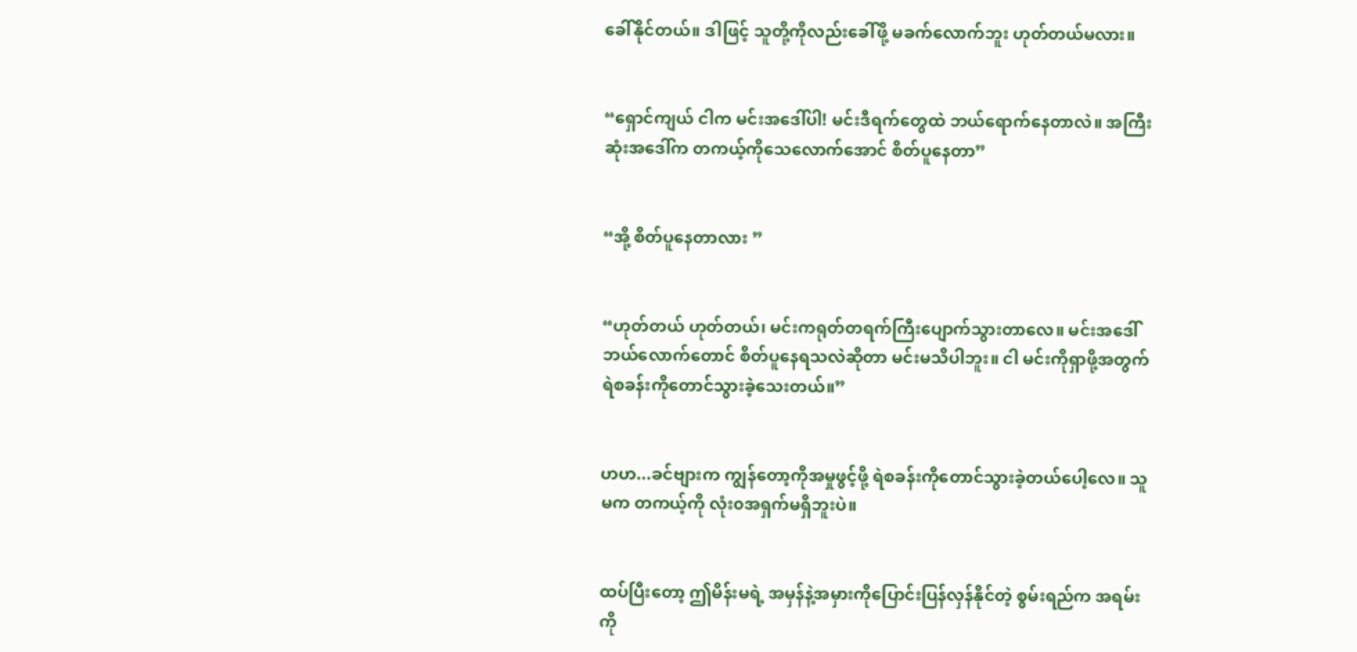ခေါ်နိုင်တယ်။ ဒါဖြင့် သူတို့ကိုလည်းခေါ်ဖို့ မခက်လောက်ဘူး ဟုတ်တယ်မလား။


“ရှောင်ကျယ် ငါက မင်းအဒေါ်ပါ! မင်းဒီရက်တွေထဲ ဘယ်ရောက်နေတာလဲ။ အကြီးဆုံးအဒေါ်က တကယ့်ကိုသေလောက်အောင် စိတ်ပူနေတာ”


“အို့ စိတ်ပူနေတာလား ”


“ဟုတ်တယ် ဟုတ်တယ်၊ မင်းကရုတ်တရက်ကြီးပျောက်သွားတာလေ။ မင်းအဒေါ်ဘယ်လောက်တောင် စိတ်ပူနေရသလဲဆိုတာ မင်းမသိပါဘူး။ ငါ မင်းကိုရှာဖို့အတွက် ရဲစခန်းကိုတောင်သွားခဲ့သေးတယ်။”


ဟဟ...ခင်ဗျားက ကျွန်တော့ကိုအမှုဖွင့်ဖို့ ရဲစခန်းကိုတောင်သွားခဲ့တယ်ပေါ့လေ။ သူမက တကယ့်ကို လုံး၀အရှက်မရှိဘူးပဲ။


ထပ်ပြီးတော့ ဤမိန်းမရဲ့ အမှန်နဲ့အမှားကိုပြောင်းပြန်လှန်နိုင်တဲ့ စွမ်းရည်က အရမ်းကို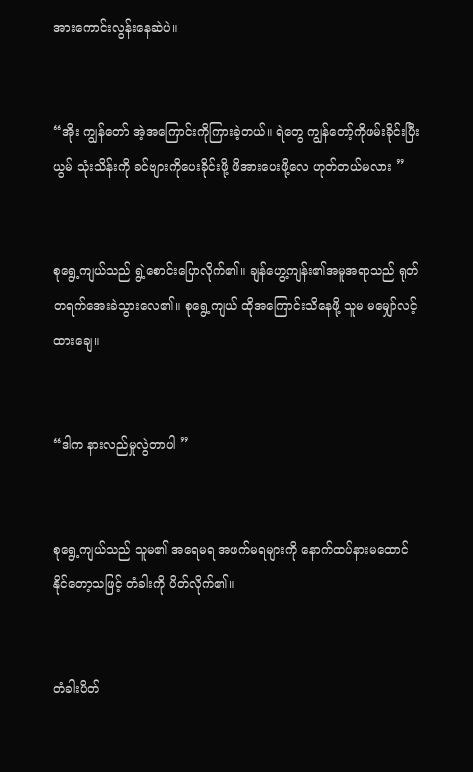အား‌ကောင်းလွန်းနေဆဲပဲ။


“အိုး ကျွန်တော် အဲ့အကြောင်းကိုကြားခဲ့တယ်။ ရဲတွေ ကျွန်တော့်ကိုဖမ်းခိုင်းပြီး ယွမ် သုံးသိန်းကို ခင်ဗျားကိုပေးခိုင်းဖို့ ဖိအားပေးဖို့လေ ဟုတ်တယ်မလား ”


စုရွေ့ကျယ်သည် ရွဲ့စောင်းပြောလိုက်၏။ ချန်ဟွေ့ကျန်း၏အမူအရာသည် ရုတ်တရက်အေးခဲသွားလေ၏။ စုရွေ့ကျယ် ထိုအကြောင်းသိနေဖို့ သူမ မမျှော်လင့်ထားချေ။


“ဒါက နားလည်မှုလွဲတာပါ ”


စုရွေ့ကျယ်သည် သူမ၏ အရေမရ အဖက်မရများကို နောက်ထပ်နားမထောင်နိုင်တော့သဖြင့် တံခါးကို ပိတ်လိုက်၏။


တံခါးပိတ်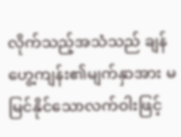လိုက်သည့်အသံသည် ချန်ဟွေ့ကျန်း၏မျက်နှာအား မမြင်နိုင်သောလက်ဝါးဖြင့်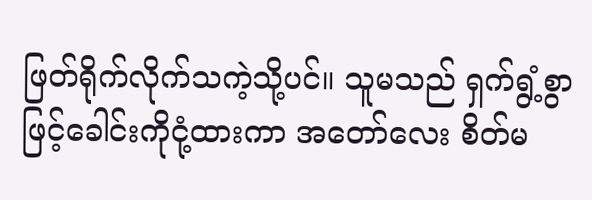ဖြတ်ရိုက်လိုက်သကဲ့သို့ပင်။ သူမသည် ရှက်ရွံ့စွာဖြင့်ခေါင်းကိုငုံ့ထားကာ အတော်လေး စိတ်မ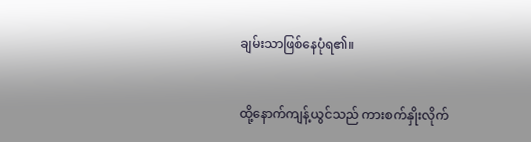ချမ်းသာဖြစ်နေပုံရ၏။


ထို့နောက်ကျန့်ယွင်သည် ကားစက်နှိုးလိုက်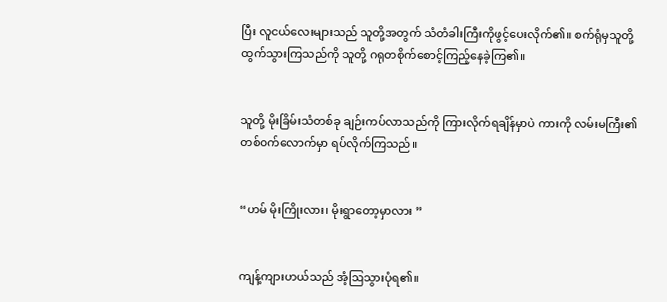ပြီး လူငယ်လေးများသည် သူတို့အတွက် သံတံခါးကြီးကိုဖွင့်ပေးလိုက်၏။ စက်ရုံမှသူတို့ထွက်သွားကြသည်ကို သူတို့ ဂရုတစိုက်စောင့်ကြည့်နေခဲ့ကြ၏။


သူတို့ မိုးခြိမ်းသံတစ်ခု ချဉ်းကပ်လာ‌သည်ကို ကြားလိုက်ရချိန်မှာပဲ ကားကို လမ်းမကြီး၏ တစ်၀က်လောက်မှာ ရပ်လိုက်ကြသည်။


“ဟမ် မိုးကြိုးလား၊ မိုးရွာတော့မှာလား ”


ကျန့်ကျားဟယ်သည် အံ့ဩသွားပုံရ၏။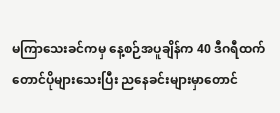မကြာသေးခင်ကမှ နေ့စဉ်အပူချိန်က 40 ဒီဂရီထက်တောင်ပိုများသေးပြီး ညနေခင်းများမှာတောင်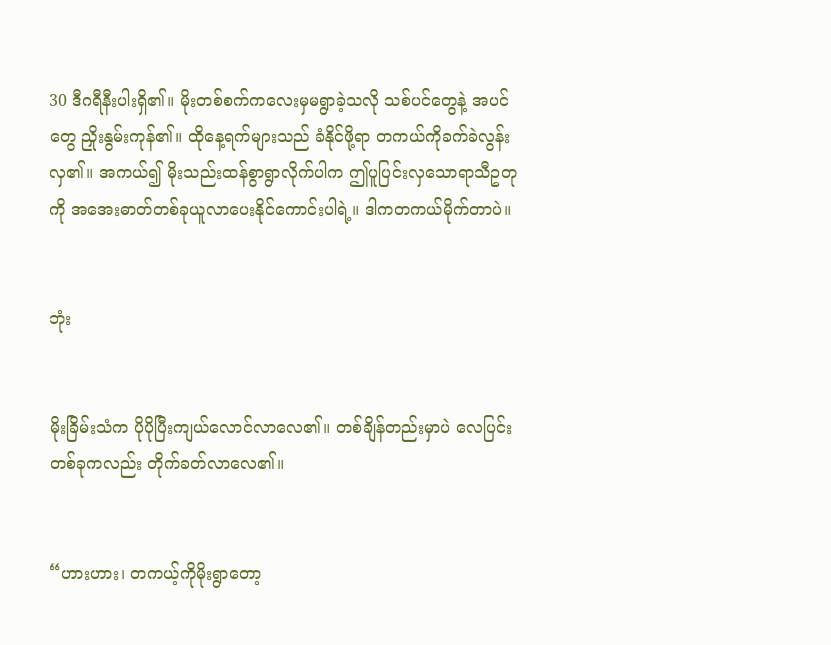30 ဒီဂရီနီးပါးရှိ၏။ မိုးတစ်စက်ကလေးမှမရွာခဲ့သလို သစ်ပင်တွေနဲ့ အပင်တွေ ညှိုးနွမ်းကုန်၏။ ထိုနေ့ရက်များသည် ခံနိုင်ဖို့ရာ တကယ်ကိုခက်ခဲလွန်းလှ၏။ အကယ်၍ မိုးသည်းထန်စွာရွာလိုက်ပါက ဤပူပြင်းလှသောရာသီဥတုကို အအေးဓာတ်တစ်ခုယူလာပေးနိုင်ကောင်းပါရဲ့။ ဒါကတကယ်မိုက်တာပဲ။


ဘုံး


မိုးခြိမ်းသံက ပိုပိုပြီးကျယ်လောင်လာလေ၏။ တစ်ချိန်တည်းမှာပဲ လေပြင်းတစ်ခုကလည်း တိုက်ခတ်လာလေ၏။


“ဟားဟား၊ တကယ့်ကိုမိုးရွာတော့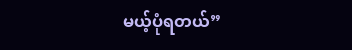မယ့်ပုံရတယ်”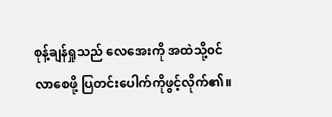စုန့်ချန်ရှုသည် လေ‌အေးကို အထဲသို့၀င်လာစေဖို့ ပြတင်းပေါက်ကိုဖွင့်လိုက်၏။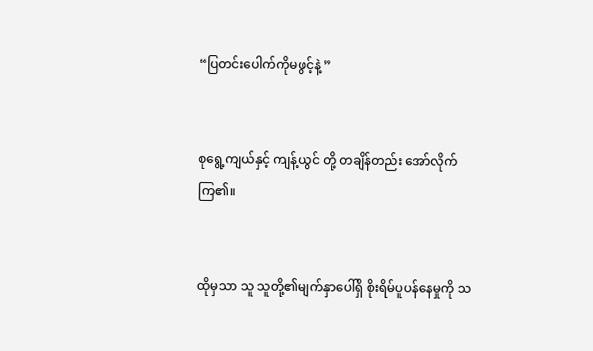“ပြတင်းပေါက်ကိုမဖွင့်နဲ့ ”


စုရွေ့ကျယ်နှင့် ကျန့်ယွင် တို့ တချိန်တည်း အော်လိုက်ကြ၏။


ထိုမှသာ သူ သူတို့၏မျက်နှာပေါ်ရှိ စိုးရိမ်ပူပန်နေမှုကို သ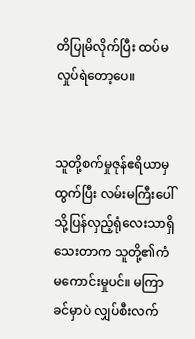တိပြုမိလိုက်ပြီး ထပ်မလှုပ်ရဲတော့ပေ။


သူတို့စက်မှုဇုန်ဧရိယာမှထွက်ပြီး လမ်းမကြီးပေါ်သို့ပြန်လှည့်ရုံလေးသာရှိသေးတာက သူတို့၏ကံမကောင်းမှုပင်။ မကြာခင်မှာပဲ လျှပ်စီးလက်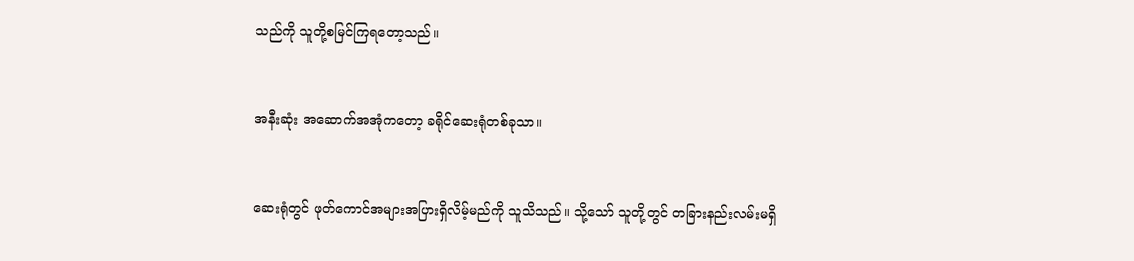သည်ကို သူတို့စမြင်ကြရတော့သည်။


အနီးဆုံး အဆောက်အအုံကတော့ ခရိုင်ဆေးရုံတစ်ခုသာ။


ဆေးရုံတွင် ဖုတ်ကောင်အများအပြားရှိလိမ့်မည်ကို သူသိသည်။ သို့သော် သူတို့တွင် တခြားနည်းလမ်းမရှိ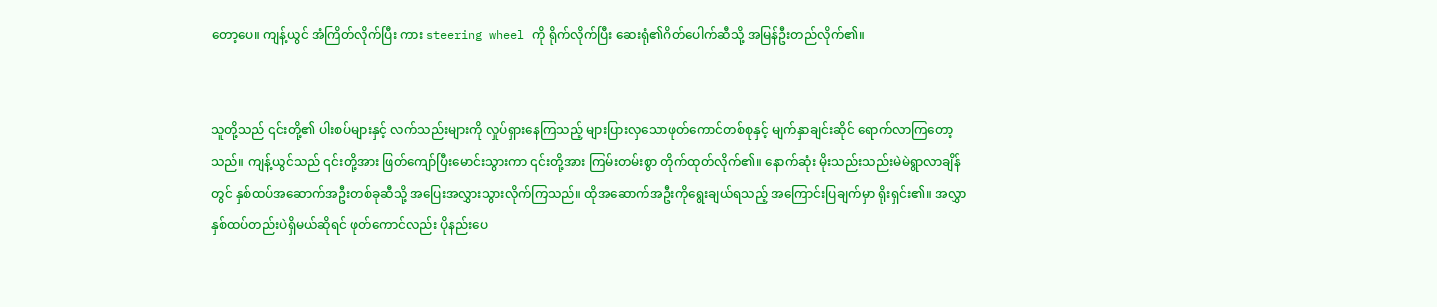တော့ပေ။ ကျန့်ယွင် အံကြိတ်လိုက်ပြီး ကား steering wheel ကို ရိုက်လိုက်ပြီး ဆေးရုံ၏ဂိတ်ပေါက်ဆီသို့ အမြန်ဦးတည်‌လိုက်၏။


သူတို့သည် ၎င်းတို့၏ ပါးစပ်များနှင့် လက်သည်းများကို လှုပ်ရှားနေကြသည့် များပြားလှသောဖုတ်ကောင်တစ်စုနှင့် မျက်နှာချင်းဆိုင် ရောက်လာကြတော့သည်။ ကျန့်ယွင်သည် ၎င်းတို့အား ဖြတ်ကျော်ပြီးမောင်းသွားကာ ၎င်းတို့အား ကြမ်းတမ်းစွာ တိုက်ထုတ်လိုက်၏။ နောက်ဆုံး ‌မိုးသည်းသည်းမဲမဲရွာလာချိန်တွင် နှစ်ထပ်အဆောက်အဦးတစ်ခုဆီသို့ အပြေးအလွှားသွားလိုက်ကြသည်။ ထိုအဆောက်အဦးကိုရွေးချယ်ရသည့် အကြောင်းပြချက်မှာ ရိုးရှင်း၏။ အလွှာနှစ်ထပ်တည်းပဲရှိမယ်ဆိုရင် ဖုတ်ကောင်လည်း ပိုနည်းပေ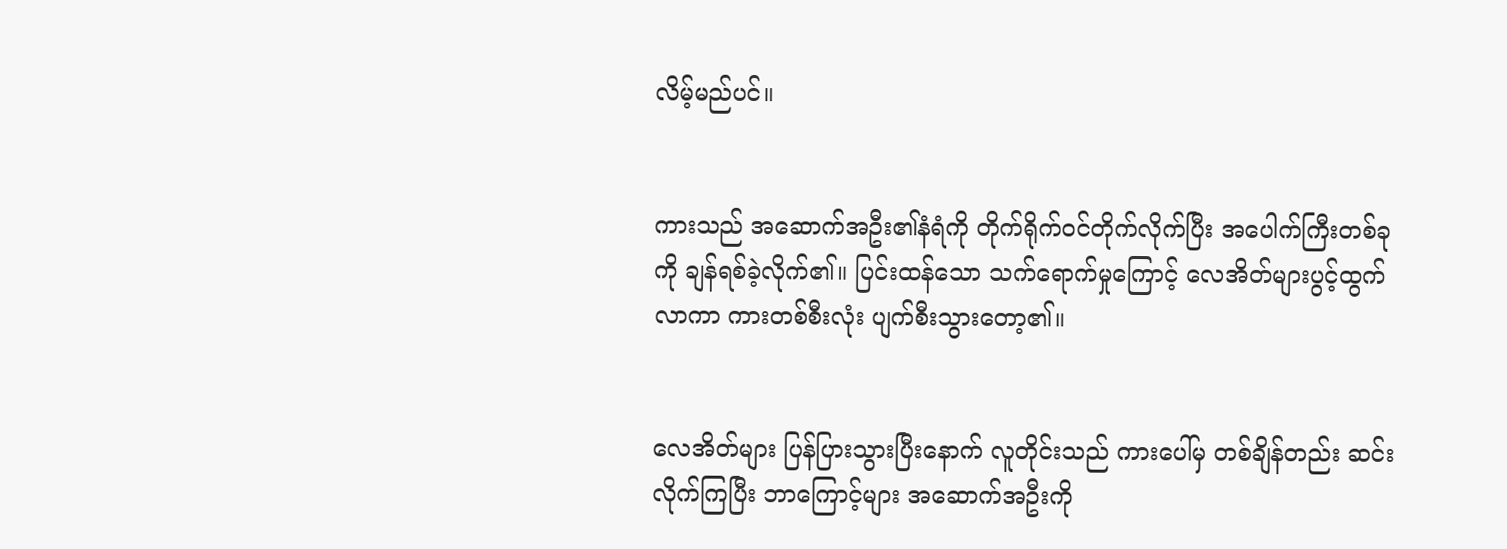လိမ့်မည်ပင်။


ကားသည် အ‌ဆောက်အဦး၏နံရံကို တိုက်ရိုက်၀င်တိုက်လိုက်ပြီး အပေါက်ကြီးတစ်ခုကို ချန်ရစ်ခဲ့လိုက်၏။ ပြင်းထန်သော သက်ရောက်မှုကြောင့် လေအိတ်များပွင့်ထွက်လာကာ ကားတစ်စီးလုံး ပျက်စီးသွားတော့၏။


လေအိတ်များ ပြန်ပြားသွားပြီးနောက် လူတိုင်းသည် ကားပေါ်မှ တစ်ချိန်တည်း ဆင်းလိုက်ကြပြီး ဘာကြောင့်များ အဆောက်အဦးကို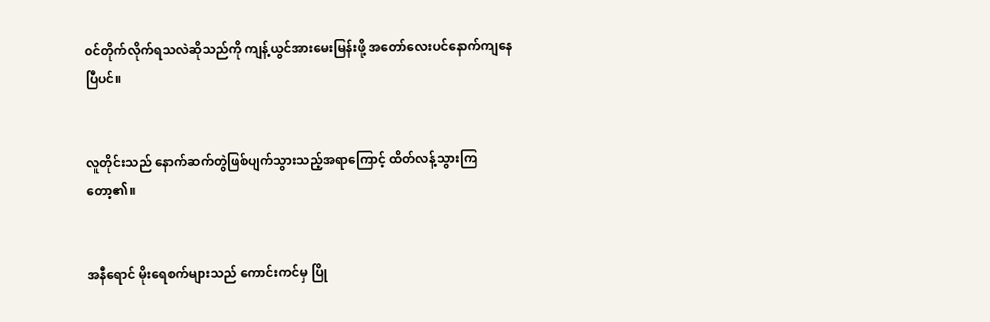၀င်တိုက်လိုက်ရသလဲဆိုသည်ကို ကျန့်ယွင်အားမေးမြန်းဖို့ အတော်လေးပင်နောက်ကျနေပြီပင်။


လူတိုင်းသည် နောက်ဆက်တွဲဖြစ်ပျက်သွားသည့်အရာကြောင့် ထိတ်လန့်သွားကြတော့၏။


အနီရောင် မိုးရေစက်များသည် ကောင်းကင်မှ ပြို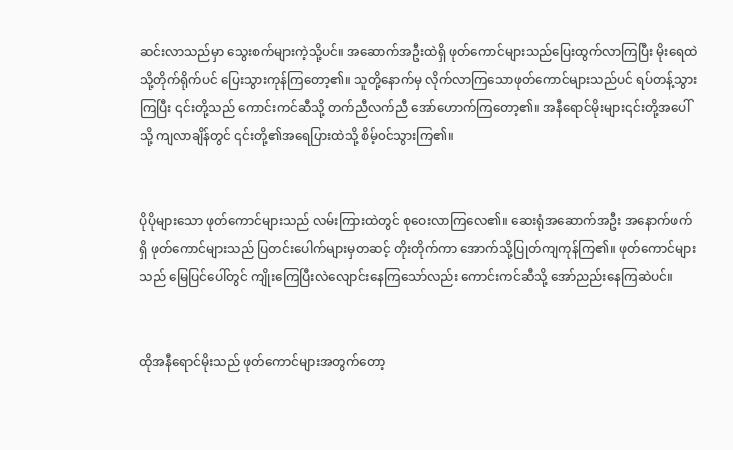ဆင်းလာသည်မှာ သွေးစက်များကဲ့သို့ပင်။ အဆောက်အဦးထဲရှိ ဖုတ်ကောင်များသည်ပြေးထွက်လာကြပြီး မိုးရေထဲသို့တိုက်ရိုက်ပင် ပြေးသွားကုန်ကြတော့၏။ သူတို့နောက်မှ လိုက်လာကြသောဖုတ်ကောင်များသည်ပင် ရပ်တန့်သွားကြပြီး ၎င်းတို့သည် ကောင်းကင်ဆီသို့ တက်ညီလက်ညီ အော်ဟောက်ကြတော့၏။ အနီရောင်မိုးများ၎င်းတို့အပေါ်သို့ ကျလာချိန်တွင် ၎င်းတို့၏အရေပြားထဲသို့ စိမ့်၀င်သွားကြ၏။


ပိုပိုများသော ဖုတ်ကောင်များသည် လမ်းကြားထဲတွင် စုဝေးလာကြလေ၏။ ဆေးရုံအဆောက်အဦး အနောက်ဖက်ရှိ ဖုတ်ကောင်များသည် ပြတင်းပေါက်များမှတဆင့် တိုးတိုက်ကာ အောက်သို့ပြုတ်ကျကုန်ကြ၏။ ဖုတ်ကောင်များသည် မြေပြင်ပေါ်တွင် ကျိုးကြေပြီးလဲလျောင်းနေကြသော်လည်း ကောင်းကင်ဆီသို့ အော်ညည်းနေကြဆဲပင်။


ထိုအနီရောင်မိုးသည် ဖုတ်ကောင်များအတွက်တော့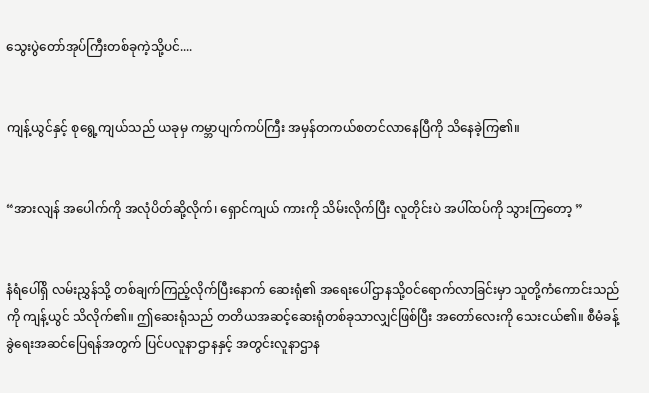သွေးပွဲတော်အုပ်ကြီးတစ်ခုကဲ့သို့ပင်....


ကျန့်ယွင်နှင့် စုရွေ့ကျယ်သည် ယခုမှ ကမ္ဘာပျက်ကပ်ကြီး အမှန်တကယ်စတင်လာ‌‌နေပြီကို သိနေခဲ့ကြ၏။


“အားလျန် အပေါက်ကို အလုံပိတ်ဆို့လိုက်၊ ရှောင်ကျယ် ကားကို သိမ်းလိုက်ပြီး လူတိုင်းပဲ အပါ်ထပ်ကို သွားကြတော့ ”


နံရံပေါ်ရှိ လမ်းညွှန်သို့ တစ်ချက်ကြည့်လိုက်ပြီးနောက် ဆေးရုံ၏ အရေးပေါ်ဌာနသို့၀င်ရောက်လာခြင်းမှာ သူတို့ကံကောင်းသည်ကို ကျန့်ယွင် သိလိုက်၏။ ဤဆေးရုံသည် တတိယအဆင့်ဆေးရုံတစ်ခုသာလျှင်ဖြစ်ပြီး အတော်လေးကို သေးငယ်၏။ စီမံခန့်ခွဲရေးအဆင်ပြေရန်အတွက် ပြင်ပလူနာဌာနနှင့် အတွင်းလူနာဌာန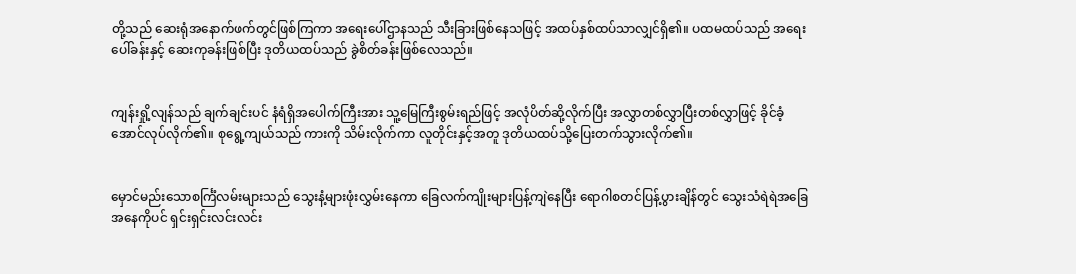တို့သည် ဆေးရုံအနောက်ဖက်တွင်ဖြစ်ကြကာ အရေးပေါ်ဌာနသည် သီးခြားဖြစ်နေသဖြင့် အထပ်နှစ်ထပ်သာလျှင်ရှိ၏။ ပထမထပ်သည် အရေးပေါ်ခန်းနှင့် ဆေးကုခန်းဖြစ်ပြီး ဒုတိယထပ်သည် ခွဲစိတ်ခန်းဖြစ်လေသည်။


ကျန်းရှို့လျန်သည် ချက်ချင်းပင် နံရံရှိအပေါက်ကြီးအား သူ့မြေကြီးစွမ်းရည်ဖြင့် အလုံပိတ်ဆို့လိုက်ပြီး အလွှာတစ်လွှာပြီးတစ်လွှာဖြင့် ခိုင်ခံ့အောင်လုပ်လိုက်၏။ စုရွေ့ကျယ်သည် ကားကို သိမ်းလိုက်ကာ လူတိုင်းနှင့်အတူ ဒုတိယထပ်သို့ပြေးတက်သွားလိုက်၏။


မှောင်မည်းသောစင်္ကြံလမ်းများသည် သွေးနံ့များဖုံးလွှမ်းနေကာ ခြေလက်ကျိုးများပြန့်ကျဲနေပြီး ရောဂါစတင်ပြန့်ပွားချိန်တွင် သွေးသံရဲရဲအခြေအနေကိုပင် ရှင်းရှင်းလင်းလင်း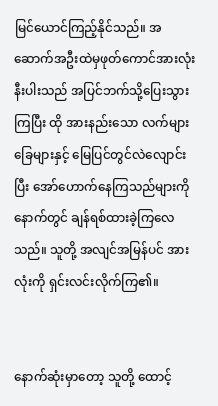မြင်ယောင်ကြည့်နိုင်သည်။ အဆောက်အဦးထဲမှဖုတ်ကောင်အားလုံးနီးပါးသည် အပြင်ဘက်သို့ပြေးသွားကြပြီး ထို အားနည်းသော လက်များ ခြေများနှင့် မြေပြင်တွင်လဲလျောင်းပြီး အော်ဟောက်နေကြသည်များကို နောက်တွင် ချန်ရစ်ထားခဲ့ကြလေသည်။ သူတို့ အလျင်အမြန်ပင် အားလုံးကို ရှင်းလင်းလိုက်ကြ၏။


နောက်ဆုံးမှာတော့ သူတို့ ထောင့်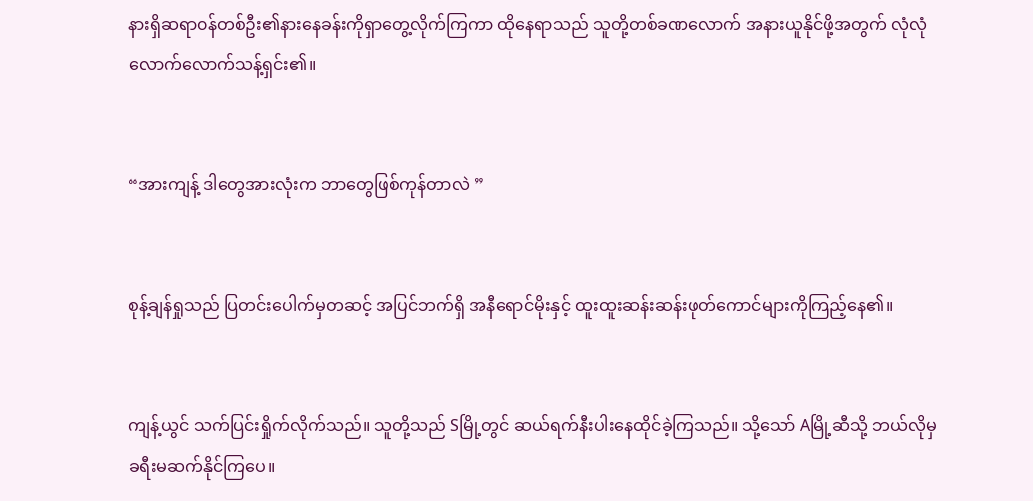နားရှိဆရာ၀န်တစ်ဦး၏နားနေခန်းကိုရှာတွေ့လိုက်ကြကာ ထိုနေရာသည် သူတို့တစ်ခဏလောက် အနားယူနိုင်ဖို့အတွက် လုံလုံလောက်လောက်သန့်ရှင်း၏။


“အားကျန့် ဒါတွေအားလုံးက ဘာတွေဖြစ်ကုန်တာလဲ ”


စုန့်ချန်ရှုသည် ပြတင်းပေါက်မှတဆင့် အပြင်ဘက်ရှိ အနီရောင်မိုးနှင့် ထူးထူးဆန်းဆန်းဖုတ်ကောင်များကိုကြည့်နေ၏။


ကျန့်ယွင် သက်ပြင်းရှိုက်လိုက်သည်။ သူတို့သည် Sမြို့တွင် ဆယ်ရက်နီးပါးနေထိုင်ခဲ့ကြသည်။ သို့သော် Aမြို့ဆီသို့ ဘယ်လိုမှ ခရီးမဆက်နိုင်ကြပေ။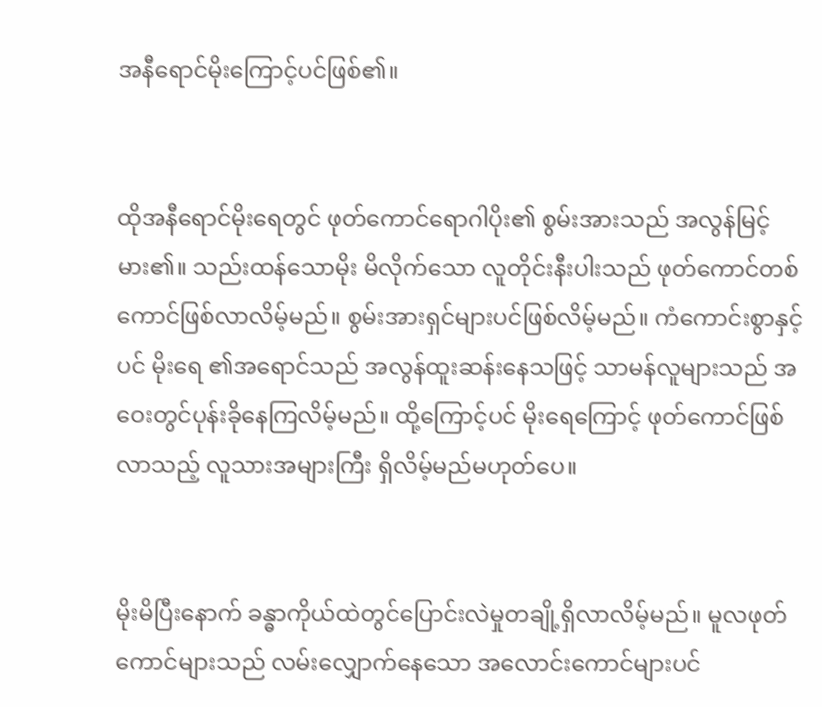အနီရောင်မိုးကြောင့်ပင်ဖြစ်၏။


ထိုအနီရောင်မိုးရေတွင် ဖုတ်ကောင်ရောဂါပိုး၏ စွမ်းအားသည် အလွန်မြင့်မား၏။ သည်းထန်‌သောမိုး မိလိုက်သော လူတိုင်းနီးပါးသည် ဖုတ်ကောင်တစ်ကောင်ဖြစ်လာလိမ့်မည်။ စွမ်းအားရှင်များပင်ဖြစ်လိမ့်မည်။ ကံကောင်းစွာနှင့်ပင် မိုး‌ရေ ၏အရောင်သည် အလွန်ထူးဆန်းနေသဖြင့် သာမန်လူများသည် အဝေးတွင်ပုန်းခိုနေကြလိမ့်မည်။ ထို့ကြောင့်ပင် မိုး‌ရေကြောင့် ဖုတ်ကောင်ဖြစ်လာသည့် လူသားအများကြီး ရှိလိမ့်မည်မဟုတ်ပေ။


မိုးမိပြီးနောက် ခန္ဓာကိုယ်ထဲတွင်ပြောင်းလဲမှုတချို့ရှိလာလိမ့်မည်။ မူလဖုတ်ကောင်များသည် လမ်းလျှောက်နေသော အလောင်းကောင်များပင်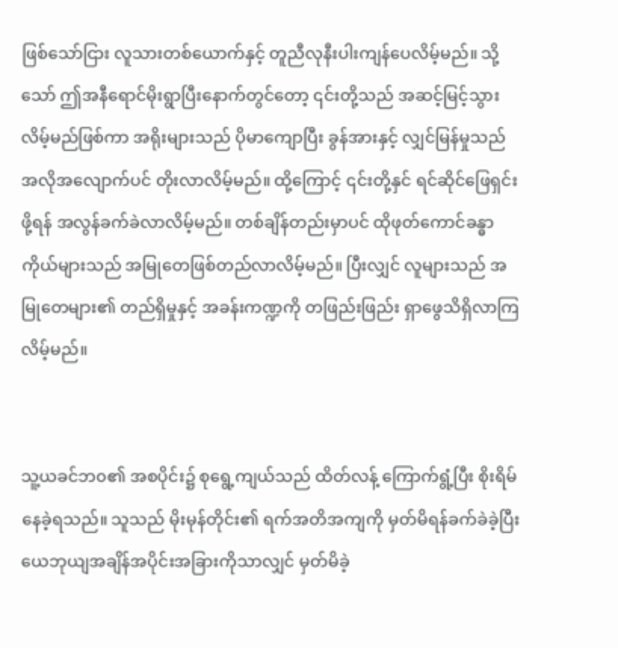ဖြစ်‌သော်ငြား လူသားတစ်ယောက်နှင့် တူညီလုနီးပါးကျန်ပေလိမ့်မည်။ သို့သော် ဤအနီရောင်မိုးရွာပြီးနောက်တွင်တော့ ၎င်းတို့သည် အဆင့်မြင့်သွားလိမ့်မည်ဖြစ်ကာ အရိုးများသည် ပိုမာကျောပြီး ခွန်အားနှင့် လျှင်မြန်မှုသည် အလိုအလျောက်ပင် တိုးလာလိမ့်မည်။ ထို့ကြောင့် ၎င်းတို့နှင် ရင်ဆိုင်ဖြေရှင်းဖို့ရန် အလွန်ခက်ခဲလာလိမ့်မည်။ တစ်ချိန်တည်းမှာပင် ထိုဖုတ်ကောင်ခန္ဓာကိုယ်များသည် အမြုတေဖြစ်တည်လာလိမ့်မည်။ ပြီးလျှင် လူများသည် အမြုတေများ၏ တည်ရှိမှုနှင့် အခန်းကဏ္ဍကို တဖြည်းဖြည်း ရှာဖွေသိရှိလာကြလိမ့်မည်။


သူ့ယခင်ဘ၀၏ အစပိုင်း၌ စုရွေ့ကျယ်သည် ထိတ်လန့် ကြောက်ရွံ့ပြီး စိုးရိမ်နေခဲ့ရသည်။ သူသည် မိုးမုန်တိုင်း၏ ရက်အတိအကျကို မှတ်မိရန်ခက်ခဲခဲ့ပြီး ယေဘုယျအချိန်အပိုင်းအခြားကိုသာလျှင် မှတ်မိခဲ့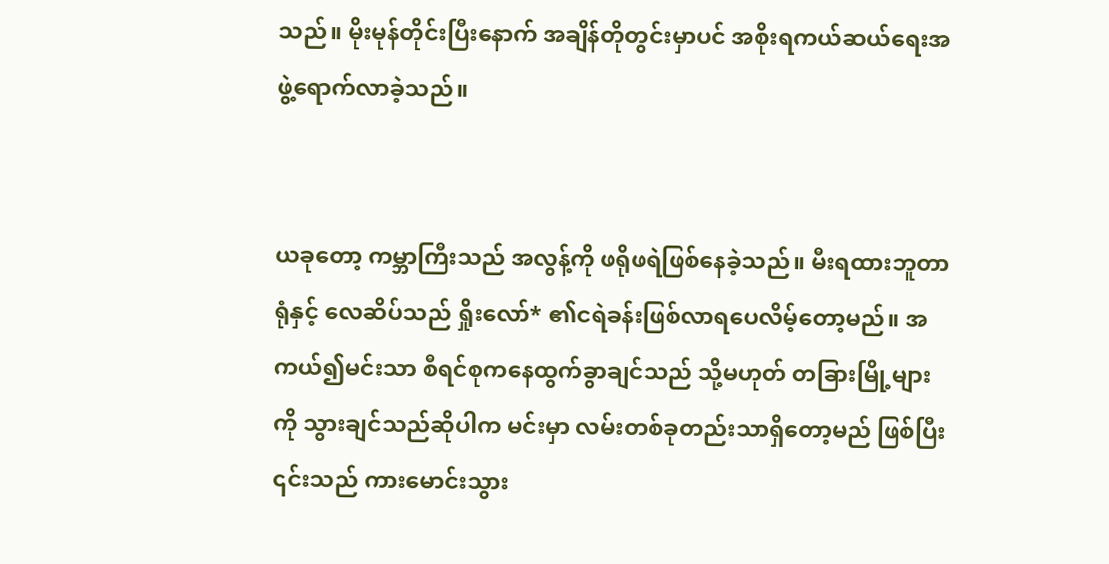သည်။ မိုးမုန်တိုင်းပြီးနောက် အချိန်တိုတွင်းမှာပင် အစိုးရကယ်ဆယ်ရေးအဖွဲ့ရောက်လာခဲ့သည်။


ယခုတော့ ကမ္ဘာကြီးသည် အလွန့်ကို ဖရိုဖရဲဖြစ်နေခဲ့သည်။ မီးရထားဘူတာရုံနှင့် လေဆိပ်သည် ရှိုးလော်* ၏ငရဲခန်းဖြစ်လာရပေလိမ့်တော့မည်။ အကယ်၍မင်းသာ စီရင်စုကနေထွက်ခွာချင်သည် သို့မဟုတ် တခြားမြို့များကို သွားချင်သည်ဆိုပါက မင်းမှာ လမ်းတစ်ခုတည်းသာရှိတော့မည် ဖြစ်ပြီး ၎င်းသည် ကားမောင်းသွား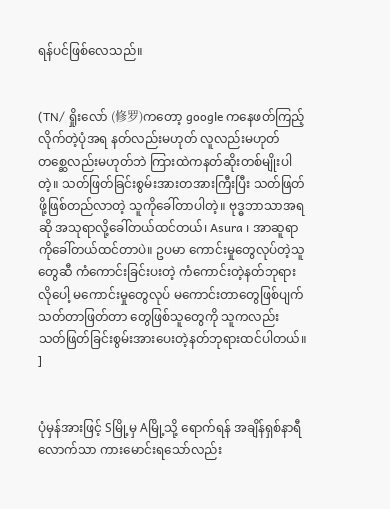ရန်ပင်ဖြစ်လေသည်။


(TN/ ရှိုးလော် (修罗)ကတော့ google က‌နေဖတ်ကြည့်လိုက်တဲ့ပုံအရ နတ်လည်းမဟုတ် လူလည်းမဟုတ် တစ္ဆေလည်းမဟုတ်ဘဲ ကြားထဲကနတ်ဆိုးတစ်မျိုးပါတဲ့။ သတ်ဖြတ်ခြင်းစွမ်းအားတအားကြီးပြီး သတ်ဖြတ်ဖို့ဖြစ်တည်လာတဲ့ သူကိုခေါ်တာပါတဲ့။ ဗုဒ္ဓဘာသာအရဆို အသုရာလို့ခေါ်တယ်ထင်တယ်၊ Asura ၊ အာဆူရာကိုခေါ်တယ်ထင်တာပဲ။ ဥပမာ ကောင်းမှုတွေလုပ်တဲ့သူတွေဆီ ကံကောင်းခြင်းပးတဲ့ ကံကောင်းတဲ့နတ်ဘုရားလိုပေါ့ မကောင်းမှုတွေလုပ် မကောင်းတာတွေဖြစ်ပျက်သတ်တာဖြတ်တာ တွေဖြစ်သူတွေကို သူကလည်း သတ်ဖြတ်ခြင်းစွမ်းအားပေးတဲ့နတ်ဘုရားထင်ပါတယ်။ ]


ပုံမှန်အားဖြင့် Sမြို့မှ Aမြို့သို့ ရောက်ရန် အချိန်ရှစ်နာရီလောက်သာ ကားမောင်းရသော်လည်း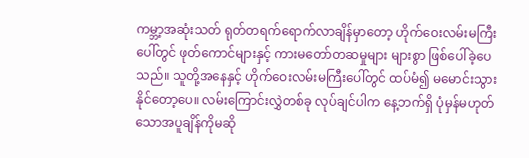ကမ္ဘာ့အဆုံးသတ် ရုတ်တရက်ရောက်လာချိန်မှာတော့ ဟိုက်ဝေးလမ်းမကြီးပေါ်တွင် ဖုတ်ကောင်များနှင့် ကားမတော်တဆမှုများ များစွာ ဖြစ်ပေါ်ခဲ့ပေသည်။ သူတို့အနေနှင့် ဟိုက်ဝေးလမ်းမကြီးပေါ်တွင် ထပ်မံ၍ မမောင်းသွားနိုင်တော့ပေ။ လမ်းကြောင်းလွှဲတစ်ခု လုပ်ချင်ပါက နေ့ဘက်ရှိ ပုံမှန်မဟုတ်သောအပူချိန်ကိုမဆို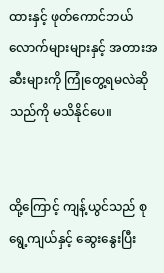ထားနှင့် ဖုတ်ကောင်ဘယ်လောက်များများနှင့် အတားအဆီးများကို ကြုံတွေ့ရမလဲဆိုသည်ကို မသိနိုင်ပေ။


ထို့ကြောင့် ကျန့်ယွင်သည် စုရွေ့ကျယ်နှင့် ဆွေးနွေးပြီး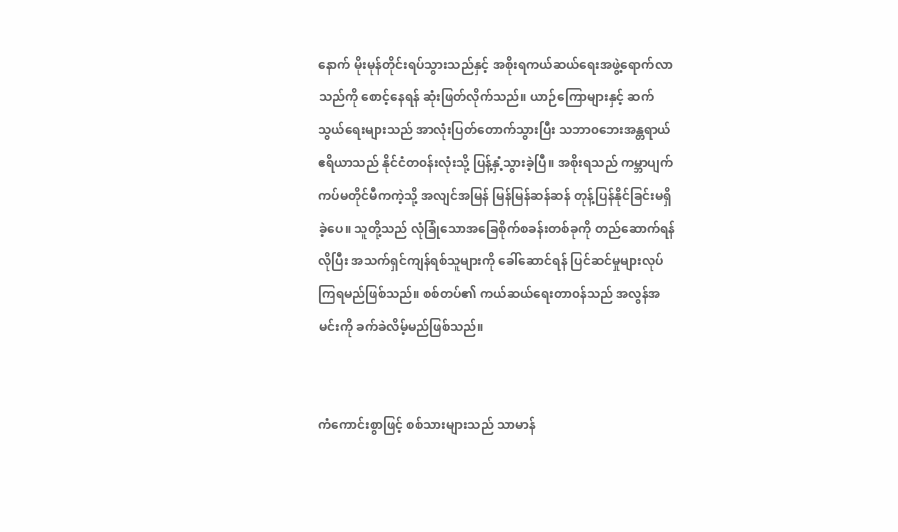နောက် မိုးမုန်တိုင်းရပ်သွားသည်နှင့် အစိုးရကယ်ဆယ်ရေးအဖွဲ့ရောက်လာသည်ကို စောင့်နေရန် ဆုံးဖြတ်လိုက်သည်။ ယာဉ်ကြောများနှင့် ဆက်သွယ်ရေးများသည် အာလုံးပြတ်တောက်သွားပြီး သဘာ၀ဘေးအန္တရာယ်ဧရိယာသည် နိုင်ငံတ၀န်းလုံးသို့ ပြန့်နှံ့သွားခဲ့ပြီ။ အစိုးရသည် ကမ္ဘာပျက်ကပ်မတိုင်မီကကဲ့သို့ အလျင်အမြန် မြန်မြန်ဆန်ဆန် တုန့်ပြန်နိုင်ခြင်းမရှိခဲ့ပေ။ သူတို့သည် လုံခြုံသောအခြေစိုက်စခန်းတစ်ခုကို တည်ဆောက်ရန်လိုပြီး အသက်ရှင်ကျန်ရစ်သူများကို ခေါ်ဆောင်ရန် ပြင်ဆင်မှုများလုပ်ကြရမည်ဖြစ်သည်။ စစ်တပ်၏ ကယ်ဆယ်ရေးတာ၀န်သည် အလွန်အမင်းကို ခက်ခဲလိမ့်မည်ဖြစ်သည်။


ကံကောင်းစွာဖြင့် စစ်သားများသည် သာမာန်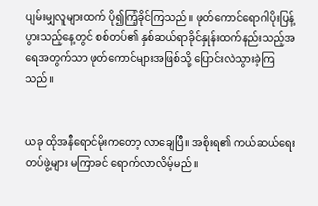ပျမ်းမျှလူများထက် ပို၍ကြံ့ခိုင်ကြသည်။ ဖုတ်ကောင်ရောဂါပိုးပြန့်ပွားသည့်နေ့တွင် စစ်တပ်၏ နှစ်ဆယ်ရာခိုင်နှုန်းထက်နည်းသည့်အရေအတွက်သာ ဖုတ်ကောင်များအဖြစ်သို့ ပြောင်းလဲသွားခဲ့ကြသည်။


ယခု ထိုအနီရောင်မိုးကတော့ လာချေပြီ။ အစိုးရ၏ ကယ်ဆယ်ရေး တပ်ဖွဲ့များ မကြာခင် ရောက်လာလိမ့်မည်။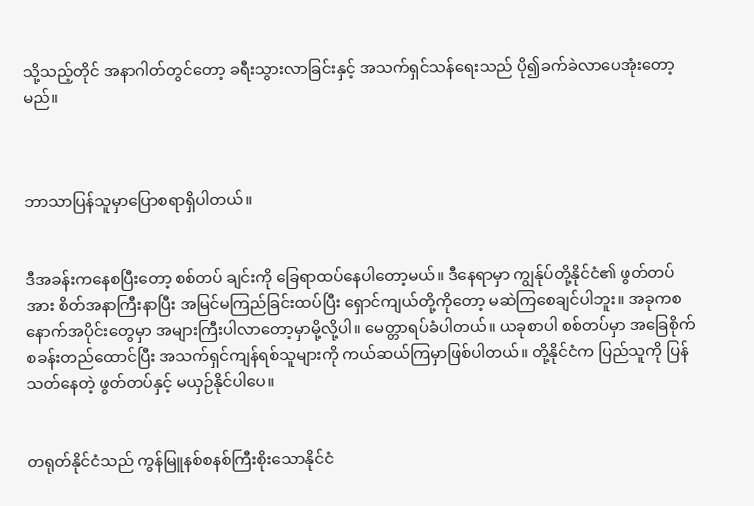သို့သည့်တိုင် အနာဂါတ်တွင်တော့ ခရီးသွားလာခြင်းနှင့် အသက်ရှင်သန်ရေးသည် ပို၍ခက်ခဲလာပေအုံး‌တော့မည်။



ဘာသာပြန်သူမှာပြောစရာရှိပါတယ်။


ဒီအခန်းကနေစပြီးတော့ စစ်တပ် ချင်းကို ခြေရာထပ်နေပါတော့မယ်။ ဒီနေရာမှာ ကျွန်ုပ်တို့နိုင်ငံ၏ ဖွတ်တပ်အား စိတ်အနာကြီးနာပြီး အမြင်မကြည်ခြင်းထပ်ပြီး ရှောင်ကျယ်တို့ကိုတော့ မဆဲကြစေချင်ပါဘူး။ အခုကစနောက်အပိုင်းတွေမှာ အများကြီးပါလာတော့မှာမို့လို့ပါ။ မေတ္တာရပ်ခံပါတယ်။ ယခုစာပါ စစ်တပ်မှာ အခြေစိုက်စခန်းတည်ထောင်ပြီး အသက်ရှင်ကျန်ရစ်သူများကို ကယ်ဆယ်ကြမှာဖြစ်ပါတယ်။ တို့နိုင်ငံက ပြည်သူကို ပြန်သတ်နေတဲ့ ဖွတ်တပ်နှင့် မယှဉ်နိုင်ပါပေ။


တရုတ်နိုင်ငံသည် ကွန်မြူနစ်စနစ်ကြီးစိုးသောနိုင်ငံ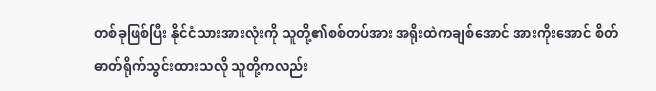တစ်ခုဖြစ်ပြီး နိုင်ငံသားအားလုံးကို ‌သူတို့၏စစ်တပ်အား အရိုးထဲကချစ်အောင် အားကိုးအောင် စိတ်ဓာတ်ရိုက်သွင်းထားသလို သူတို့ကလည်း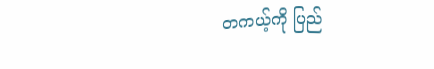တကယ့်ကို ပြည်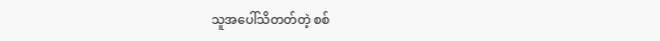သူအပေါ်သိတတ်တဲ့ စစ်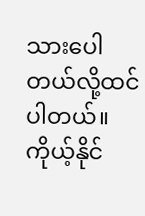သားပေါတယ်လို့ထင်ပါတယ်။ ကိုယ့်နိုင်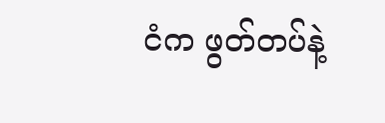ငံက ဖွတ်တပ်နဲ့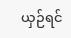ယှဉ်ရင်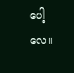ပေါ့လေ။